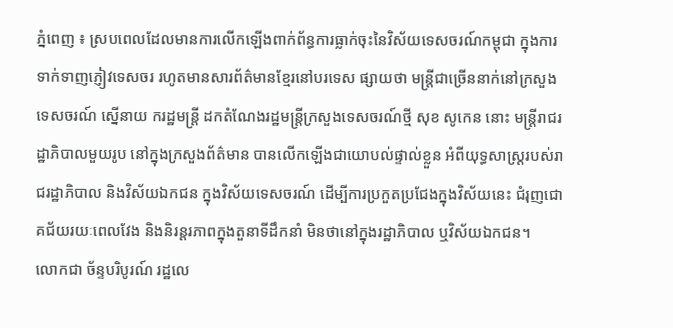ភ្នំពេញ ៖ ស្របពេលដែលមានការលើកឡើងពាក់ព័ន្ធការធ្លាក់ចុះនៃវិស័យទេសចរណ៍កម្ពុជា ក្នុងការទាក់ទាញភ្ញៀវទេសចរ រហូតមានសារព័ត៌មានខ្មែរនៅបរទេស ផ្សាយថា មន្ត្រីជាច្រើននាក់នៅក្រសួងទេសចរណ៍ ស្នើនាយ ករដ្ឋមន្ត្រី ដកតំណែងរដ្ឋមន្ត្រីក្រសួងទេសចរណ៍ថ្មី សុខ សូកេន នោះ មន្ត្រីរាជរដ្ឋាភិបាលមួយរូប នៅក្នុងក្រសួងព័ត៌មាន បានលើកឡើងជាយោបល់ផ្ទាល់ខ្លួន អំពីយុទ្ធសាស្ត្ររបស់រាជរដ្ឋាភិបាល និងវិស័យឯកជន ក្នុងវិស័យទេសចរណ៍ ដើម្បីការប្រកួតប្រជែងក្នុងវិស័យនេះ ជំរុញជោគជ័យរយៈពេលវែង និងនិរន្តរភាពក្នុងតួនាទីដឹកនាំ មិនថានៅក្នុងរដ្ឋាភិបាល ឬវិស័យឯកជន។
លោកជា ច័ន្ទបរិបូរណ៍ រដ្ឋលេ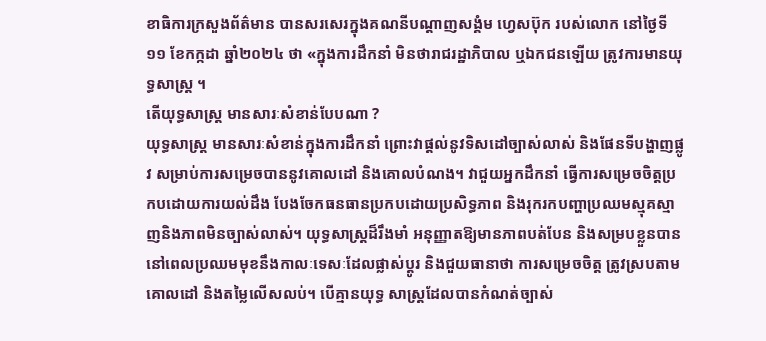ខាធិការក្រសួងព័ត៌មាន បានសរសេរក្នុងគណនីបណ្តាញសង្គំម ហ្វេសប៊ុក របស់លោក នៅថ្ងៃទី១១ ខែកក្កដា ឆ្នាំ២០២៤ ថា «ក្នុងការដឹកនាំ មិនថារាជរដ្ឋាភិបាល ឬឯកជនឡើយ ត្រូវការមានយុទ្ធសាស្ត្រ ។
តើយុទ្ធសាស្រ្ត មានសារៈសំខាន់បែបណា ?
យុទ្ធសាស្ត្រ មានសារៈសំខាន់ក្នុងការដឹកនាំ ព្រោះវាផ្តល់នូវទិសដៅច្បាស់លាស់ និងផែនទីបង្ហាញផ្លូវ សម្រាប់ការសម្រេចបាននូវគោលដៅ និងគោលបំណង។ វាជួយអ្នកដឹកនាំ ធ្វើការសម្រេចចិត្តប្រកបដោយការយល់ដឹង បែងចែកធនធានប្រកបដោយប្រសិទ្ធភាព និងរុករកបញ្ហាប្រឈមស្មុគស្មាញនិងភាពមិនច្បាស់លាស់។ យុទ្ធសាស្ត្រដ៏រឹងមាំ អនុញ្ញាតឱ្យមានភាពបត់បែន និងសម្របខ្លួនបាន នៅពេលប្រឈមមុខនឹងកាលៈទេសៈដែលផ្លាស់ប្តូរ និងជួយធានាថា ការសម្រេចចិត្ត ត្រូវស្របតាមគោលដៅ និងតម្លៃលើសលប់។ បើគ្មានយុទ្ធ សាស្ត្រដែលបានកំណត់ច្បាស់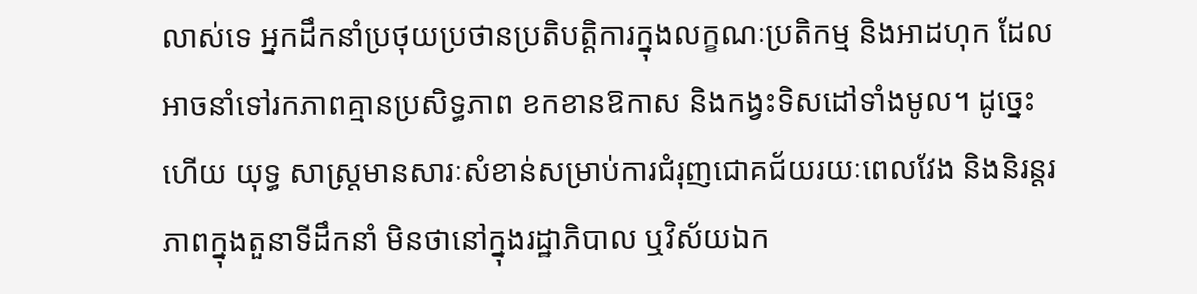លាស់ទេ អ្នកដឹកនាំប្រថុយប្រថានប្រតិបត្តិការក្នុងលក្ខណៈប្រតិកម្ម និងអាដហុក ដែលអាចនាំទៅរកភាពគ្មានប្រសិទ្ធភាព ខកខានឱកាស និងកង្វះទិសដៅទាំងមូល។ ដូច្នេះហើយ យុទ្ធ សាស្ត្រមានសារៈសំខាន់សម្រាប់ការជំរុញជោគជ័យរយៈពេលវែង និងនិរន្តរភាពក្នុងតួនាទីដឹកនាំ មិនថានៅក្នុងរដ្ឋាភិបាល ឬវិស័យឯក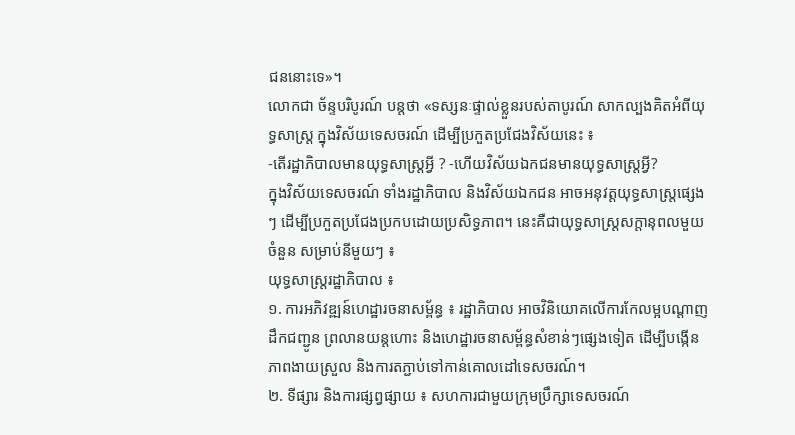ជននោះទេ»។
លោកជា ច័ន្ទបរិបូរណ៍ បន្តថា «ទស្សនៈផ្ទាល់ខ្លួនរបស់តាបូរណ៍ សាកល្បងគិតអំពីយុទ្ធសាស្ត្រ ក្នុងវិស័យទេសចរណ៍ ដើម្បីប្រកួតប្រជែងវិស័យនេះ ៖
-តើរដ្ឋាភិបាលមានយុទ្ធសាស្ត្រអ្វី ? -ហើយវិស័យឯកជនមានយុទ្ធសាស្ត្រអ្វី?
ក្នុងវិស័យទេសចរណ៍ ទាំងរដ្ឋាភិបាល និងវិស័យឯកជន អាចអនុវត្តយុទ្ធសាស្ត្រផ្សេងៗ ដើម្បីប្រកួតប្រជែងប្រកបដោយប្រសិទ្ធភាព។ នេះគឺជាយុទ្ធសាស្ត្រសក្តានុពលមួយចំនួន សម្រាប់នីមួយៗ ៖
យុទ្ធសាស្ត្ររដ្ឋាភិបាល ៖
១. ការអភិវឌ្ឍន៍ហេដ្ឋារចនាសម្ព័ន្ធ ៖ រដ្ឋាភិបាល អាចវិនិយោគលើការកែលម្អបណ្តាញដឹកជញ្ជូន ព្រលានយន្តហោះ និងហេដ្ឋារចនាសម្ព័ន្ធសំខាន់ៗផ្សេងទៀត ដើម្បីបង្កើនភាពងាយស្រួល និងការតភ្ជាប់ទៅកាន់គោលដៅទេសចរណ៍។
២. ទីផ្សារ និងការផ្សព្វផ្សាយ ៖ សហការជាមួយក្រុមប្រឹក្សាទេសចរណ៍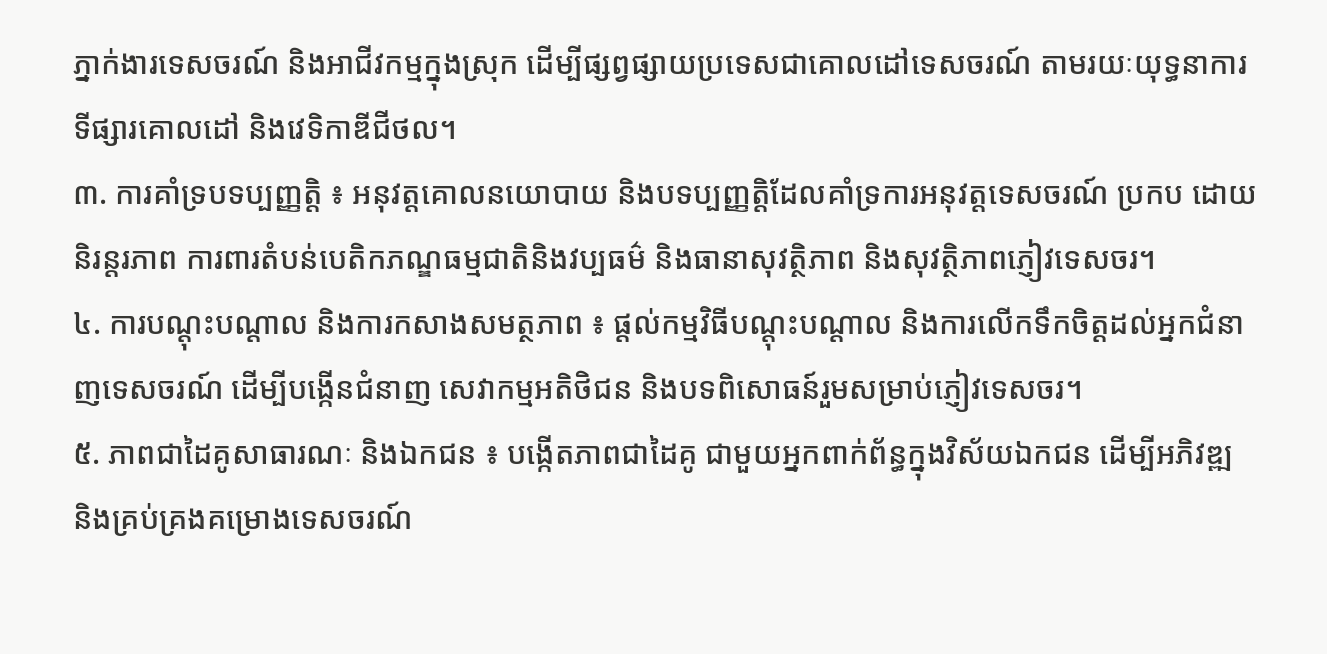ភ្នាក់ងារទេសចរណ៍ និងអាជីវកម្មក្នុងស្រុក ដើម្បីផ្សព្វផ្សាយប្រទេសជាគោលដៅទេសចរណ៍ តាមរយៈយុទ្ធនាការទីផ្សារគោលដៅ និងវេទិកាឌីជីថល។
៣. ការគាំទ្របទប្បញ្ញត្តិ ៖ អនុវត្តគោលនយោបាយ និងបទប្បញ្ញត្តិដែលគាំទ្រការអនុវត្តទេសចរណ៍ ប្រកប ដោយនិរន្តរភាព ការពារតំបន់បេតិកភណ្ឌធម្មជាតិនិងវប្បធម៌ និងធានាសុវត្ថិភាព និងសុវត្ថិភាពភ្ញៀវទេសចរ។
៤. ការបណ្តុះបណ្តាល និងការកសាងសមត្ថភាព ៖ ផ្តល់កម្មវិធីបណ្តុះបណ្តាល និងការលើកទឹកចិត្តដល់អ្នកជំនាញទេសចរណ៍ ដើម្បីបង្កើនជំនាញ សេវាកម្មអតិថិជន និងបទពិសោធន៍រួមសម្រាប់ភ្ញៀវទេសចរ។
៥. ភាពជាដៃគូសាធារណៈ និងឯកជន ៖ បង្កើតភាពជាដៃគូ ជាមួយអ្នកពាក់ព័ន្ធក្នុងវិស័យឯកជន ដើម្បីអភិវឌ្ឍ និងគ្រប់គ្រងគម្រោងទេសចរណ៍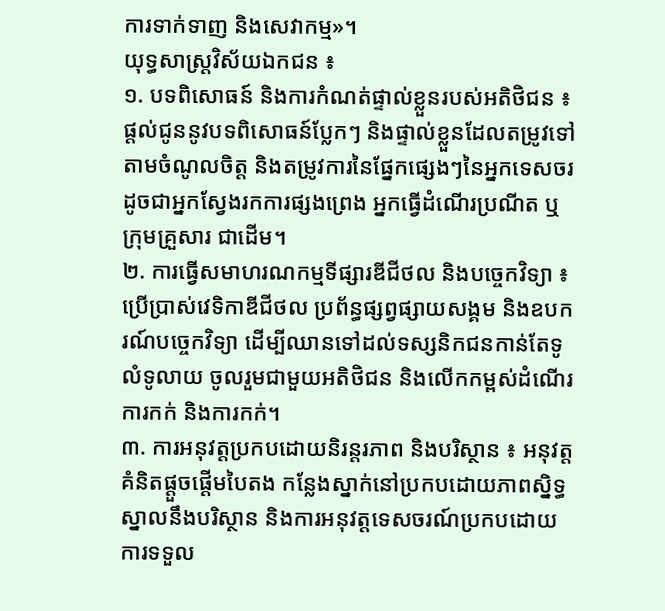ការទាក់ទាញ និងសេវាកម្ម»។
យុទ្ធសាស្ត្រវិស័យឯកជន ៖
១. បទពិសោធន៍ និងការកំណត់ផ្ទាល់ខ្លួនរបស់អតិថិជន ៖ ផ្តល់ជូននូវបទពិសោធន៍ប្លែកៗ និងផ្ទាល់ខ្លួនដែលតម្រូវទៅតាមចំណូលចិត្ត និងតម្រូវការនៃផ្នែកផ្សេងៗនៃអ្នកទេសចរ ដូចជាអ្នកស្វែងរកការផ្សងព្រេង អ្នកធ្វើដំណើរប្រណីត ឬក្រុមគ្រួសារ ជាដើម។
២. ការធ្វើសមាហរណកម្មទីផ្សារឌីជីថល និងបច្ចេកវិទ្យា ៖ ប្រើប្រាស់វេទិកាឌីជីថល ប្រព័ន្ធផ្សព្វផ្សាយសង្គម និងឧបករណ៍បច្ចេកវិទ្យា ដើម្បីឈានទៅដល់ទស្សនិកជនកាន់តែទូលំទូលាយ ចូលរួមជាមួយអតិថិជន និងលើកកម្ពស់ដំណើរការកក់ និងការកក់។
៣. ការអនុវត្តប្រកបដោយនិរន្តរភាព និងបរិស្ថាន ៖ អនុវត្តគំនិតផ្តួចផ្តើមបៃតង កន្លែងស្នាក់នៅប្រកបដោយភាពស្និទ្ធស្នាលនឹងបរិស្ថាន និងការអនុវត្តទេសចរណ៍ប្រកបដោយការទទួល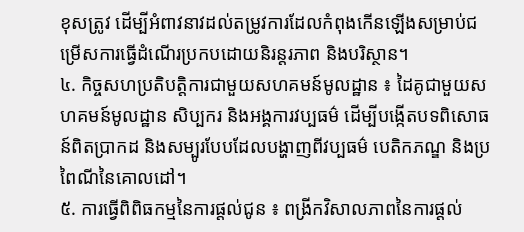ខុសត្រូវ ដើម្បីអំពាវនាវដល់តម្រូវការដែលកំពុងកើនឡើងសម្រាប់ជម្រើសការធ្វើដំណើរប្រកបដោយនិរន្តរភាព និងបរិស្ថាន។
៤. កិច្ចសហប្រតិបត្តិការជាមួយសហគមន៍មូលដ្ឋាន ៖ ដៃគូជាមួយសហគមន៍មូលដ្ឋាន សិប្បករ និងអង្គការវប្បធម៌ ដើម្បីបង្កើតបទពិសោធន៍ពិតប្រាកដ និងសម្បូរបែបដែលបង្ហាញពីវប្បធម៌ បេតិកភណ្ឌ និងប្រពៃណីនៃគោលដៅ។
៥. ការធ្វើពិពិធកម្មនៃការផ្តល់ជូន ៖ ពង្រីកវិសាលភាពនៃការផ្តល់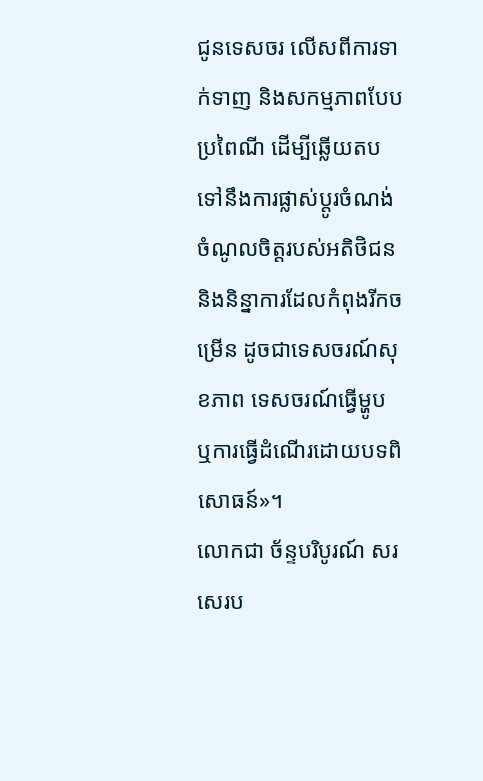ជូនទេសចរ លើសពីការទាក់ទាញ និងសកម្មភាពបែបប្រពៃណី ដើម្បីឆ្លើយតបទៅនឹងការផ្លាស់ប្តូរចំណង់ចំណូលចិត្តរបស់អតិថិជន និងនិន្នាការដែលកំពុងរីកចម្រើន ដូចជាទេសចរណ៍សុខភាព ទេសចរណ៍ធ្វើម្ហូប ឬការធ្វើដំណើរដោយបទពិសោធន៍»។
លោកជា ច័ន្ទបរិបូរណ៍ សរសេរប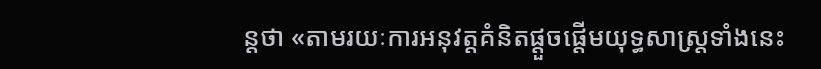ន្តថា «តាមរយៈការអនុវត្តគំនិតផ្តួចផ្តើមយុទ្ធសាស្ត្រទាំងនេះ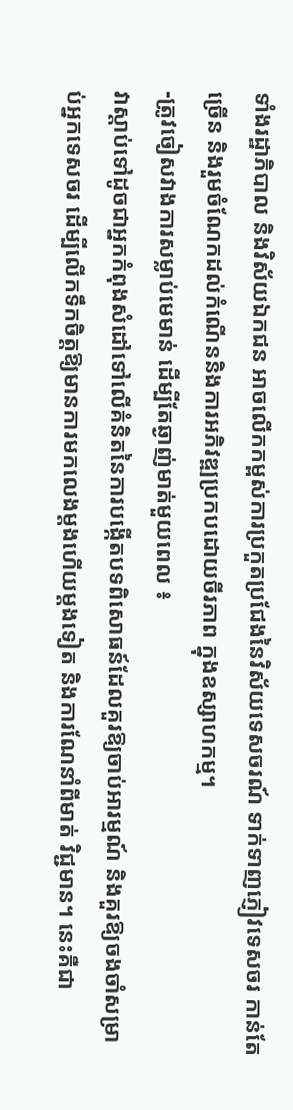ទាំងរដ្ឋាភិបាល និងវិស័យឯកជន អាចលើកកម្ពស់ការប្រកួតប្រជែងនៃវិស័យទេសចរណ៍ ទាក់ទាញភ្ញៀវទេសចរ កាន់តែច្រើន និងរួមចំណែកដល់កំណើននិងការអភិវឌ្ឍប្រកបដោយចីរភាព ក្នុងឧស្សាហកម្ម។
-ត្រូវចៀសវាងការសម្លាប់មេមាន់ ដើម្បីតែឆ្ងាញ់មាត់មួយពេល ៖
វាស្តាប់ទៅដូចជាអ្នកកំពុងសំដៅទៅលើគំនិតនៃការបង្កើតបទពិសោធន៍ដែលគួរឱ្យចាប់អារម្មណ៍ និងគួរឱ្យចងចាំសម្រាប់អ្នកទេសចរ ដើម្បីលើកទឹកចិត្តឱ្យមានការមកលេងម្តងហើយម្តងទៀត និងការណែនាំពីមាត់ វិជ្ជមាន។ នេះគឺជា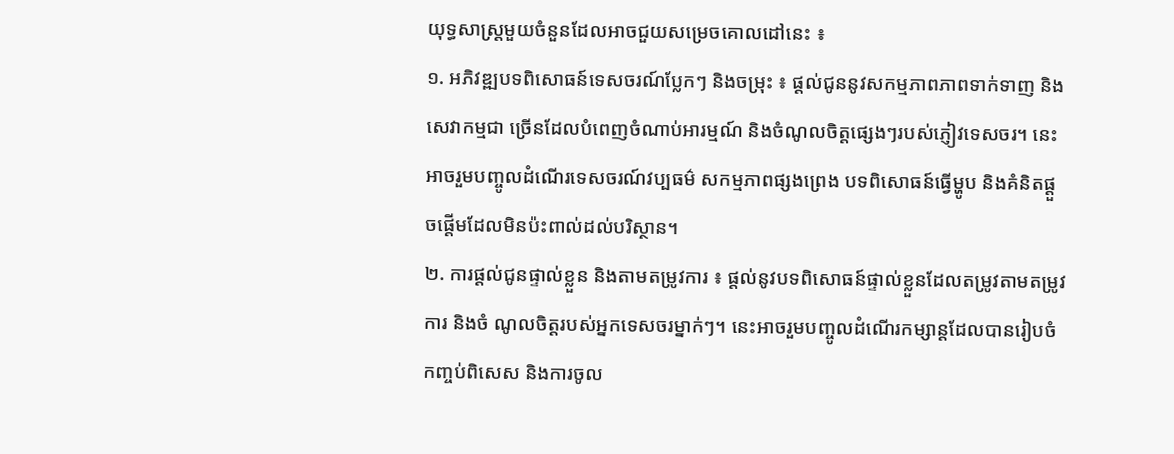យុទ្ធសាស្ត្រមួយចំនួនដែលអាចជួយសម្រេចគោលដៅនេះ ៖
១. អភិវឌ្ឍបទពិសោធន៍ទេសចរណ៍ប្លែកៗ និងចម្រុះ ៖ ផ្តល់ជូននូវសកម្មភាពភាពទាក់ទាញ និងសេវាកម្មជា ច្រើនដែលបំពេញចំណាប់អារម្មណ៍ និងចំណូលចិត្តផ្សេងៗរបស់ភ្ញៀវទេសចរ។ នេះអាចរួមបញ្ចូលដំណើរទេសចរណ៍វប្បធម៌ សកម្មភាពផ្សងព្រេង បទពិសោធន៍ធ្វើម្ហូប និងគំនិតផ្តួចផ្តើមដែលមិនប៉ះពាល់ដល់បរិស្ថាន។
២. ការផ្តល់ជូនផ្ទាល់ខ្លួន និងតាមតម្រូវការ ៖ ផ្តល់នូវបទពិសោធន៍ផ្ទាល់ខ្លួនដែលតម្រូវតាមតម្រូវការ និងចំ ណូលចិត្តរបស់អ្នកទេសចរម្នាក់ៗ។ នេះអាចរួមបញ្ចូលដំណើរកម្សាន្តដែលបានរៀបចំកញ្ចប់ពិសេស និងការចូល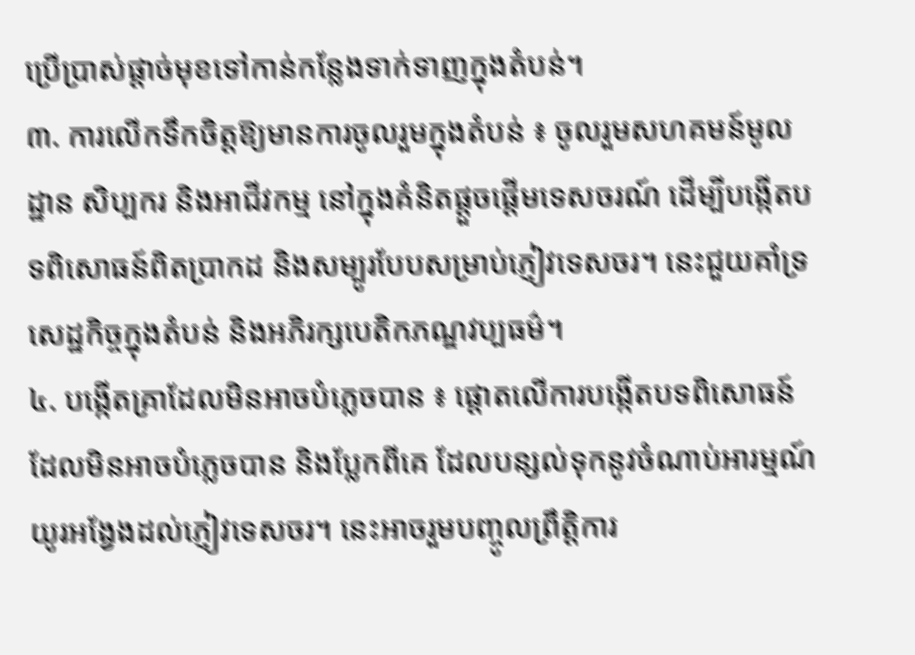ប្រើប្រាស់ផ្តាច់មុខទៅកាន់កន្លែងទាក់ទាញក្នុងតំបន់។
៣. ការលើកទឹកចិត្តឱ្យមានការចូលរួមក្នុងតំបន់ ៖ ចូលរួមសហគមន៍មូលដ្ឋាន សិប្បករ និងអាជីវកម្ម នៅក្នុងគំនិតផ្តួចផ្តើមទេសចរណ៍ ដើម្បីបង្កើតបទពិសោធន៍ពិតប្រាកដ និងសម្បូរបែបសម្រាប់ភ្ញៀវទេសចរ។ នេះជួយគាំទ្រសេដ្ឋកិច្ចក្នុងតំបន់ និងអភិរក្សបេតិកភណ្ឌវប្បធម៌។
៤. បង្កើតគ្រាដែលមិនអាចបំភ្លេចបាន ៖ ផ្តោតលើការបង្កើតបទពិសោធន៍ដែលមិនអាចបំភ្លេចបាន និងប្លែកពីគេ ដែលបន្សល់ទុកនូវចំណាប់អារម្មណ៍យូរអង្វែងដល់ភ្ញៀវទេសចរ។ នេះអាចរួមបញ្ចូលព្រឹត្តិការ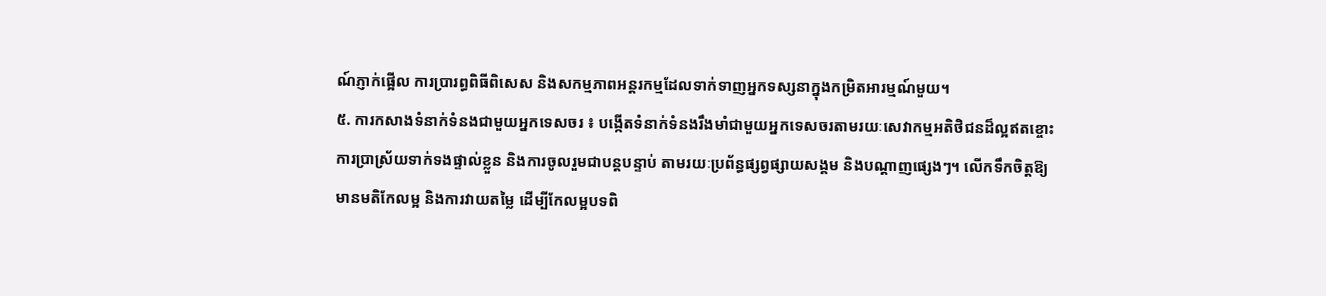ណ៍ភ្ញាក់ផ្អើល ការប្រារព្ធពិធីពិសេស និងសកម្មភាពអន្តរកម្មដែលទាក់ទាញអ្នកទស្សនាក្នុងកម្រិតអារម្មណ៍មួយ។
៥. ការកសាងទំនាក់ទំនងជាមួយអ្នកទេសចរ ៖ បង្កើតទំនាក់ទំនងរឹងមាំជាមួយអ្នកទេសចរតាមរយៈសេវាកម្មអតិថិជនដ៏ល្អឥតខ្ចោះ ការប្រាស្រ័យទាក់ទងផ្ទាល់ខ្លួន និងការចូលរួមជាបន្តបន្ទាប់ តាមរយៈប្រព័ន្ធផ្សព្វផ្សាយសង្គម និងបណ្តាញផ្សេងៗ។ លើកទឹកចិត្តឱ្យមានមតិកែលម្អ និងការវាយតម្លៃ ដើម្បីកែលម្អបទពិ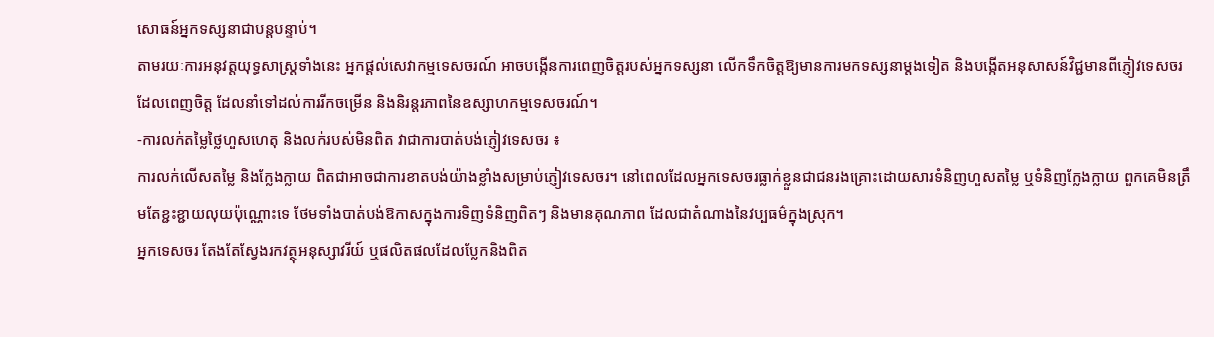សោធន៍អ្នកទស្សនាជាបន្តបន្ទាប់។
តាមរយៈការអនុវត្តយុទ្ធសាស្ត្រទាំងនេះ អ្នកផ្តល់សេវាកម្មទេសចរណ៍ អាចបង្កើនការពេញចិត្តរបស់អ្នកទស្សនា លើកទឹកចិត្តឱ្យមានការមកទស្សនាម្តងទៀត និងបង្កើតអនុសាសន៍វិជ្ជមានពីភ្ញៀវទេសចរដែលពេញចិត្ត ដែលនាំទៅដល់ការរីកចម្រើន និងនិរន្តរភាពនៃឧស្សាហកម្មទេសចរណ៍។
-ការលក់តម្លៃថ្លៃហួសហេតុ និងលក់របស់មិនពិត វាជាការបាត់បង់ភ្ញៀវទេសចរ ៖
ការលក់លើសតម្លៃ និងក្លែងក្លាយ ពិតជាអាចជាការខាតបង់យ៉ាងខ្លាំងសម្រាប់ភ្ញៀវទេសចរ។ នៅពេលដែលអ្នកទេសចរធ្លាក់ខ្លួនជាជនរងគ្រោះដោយសារទំនិញហួសតម្លៃ ឬទំនិញក្លែងក្លាយ ពួកគេមិនត្រឹមតែខ្ជះខ្ជាយលុយប៉ុណ្ណោះទេ ថែមទាំងបាត់បង់ឱកាសក្នុងការទិញទំនិញពិតៗ និងមានគុណភាព ដែលជាតំណាងនៃវប្បធម៌ក្នុងស្រុក។
អ្នកទេសចរ តែងតែស្វែងរកវត្ថុអនុស្សាវរីយ៍ ឬផលិតផលដែលប្លែកនិងពិត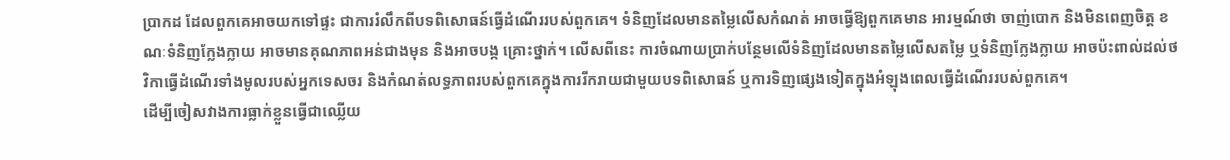ប្រាកដ ដែលពួកគេអាចយកទៅផ្ទះ ជាការរំលឹកពីបទពិសោធន៍ធ្វើដំណើររបស់ពួកគេ។ ទំនិញដែលមានតម្លៃលើសកំណត់ អាចធ្វើឱ្យពួកគេមាន អារម្មណ៍ថា ចាញ់បោក និងមិនពេញចិត្ត ខណៈទំនិញក្លែងក្លាយ អាចមានគុណភាពអន់ជាងមុន និងអាចបង្ក គ្រោះថ្នាក់។ លើសពីនេះ ការចំណាយប្រាក់បន្ថែមលើទំនិញដែលមានតម្លៃលើសតម្លៃ ឬទំនិញក្លែងក្លាយ អាចប៉ះពាល់ដល់ថវិកាធ្វើដំណើរទាំងមូលរបស់អ្នកទេសចរ និងកំណត់លទ្ធភាពរបស់ពួកគេក្នុងការរីករាយជាមួយបទពិសោធន៍ ឬការទិញផ្សេងទៀតក្នុងអំឡុងពេលធ្វើដំណើររបស់ពួកគេ។
ដើម្បីចៀសវាងការធ្លាក់ខ្លួនធ្វើជាឈ្លើយ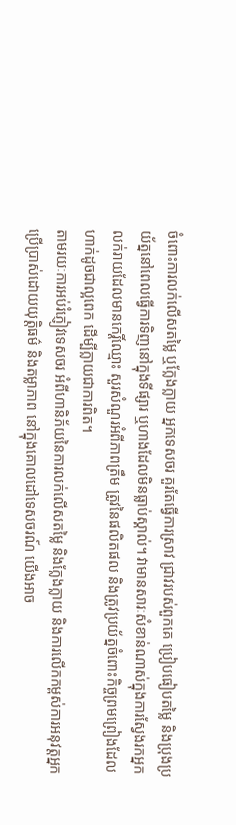ចំពោះការលក់លើសតម្លៃ ឬក្លែងក្លាយ អ្នកទេសចរ គួរតែធ្វើការស្រាវ ជ្រាវរបស់ពួកគេ ប្រៀបធៀបតម្លៃ និងប្រុងប្រយ័ត្ននៅពេលធ្វើការទិញនៅក្នុងទីផ្សារ ឬហាងដែលមិនធ្លាប់ស្គាល់។ វាមានសារៈសំខាន់ណាស់ក្នុងការស្វែងរកអ្នកលក់រាយដែលមានកេរ្តិ៍ឈ្មោះ សួរសំណួរអំពីភាពត្រឹម ត្រូវនៃផលិតផល និងត្រូវប្រយ័ត្នចំពោះកិច្ចព្រមព្រៀងដែលហាក់ដូចជាល្អពេក ដើម្បីក្លាយជាការពិត។
តាមរយៈការអប់រំភ្ញៀវទេសចរ អំពីហានិភ័យនៃការលក់លើសតម្លៃ និងក្លែងក្លាយ និងការលើកកម្ពស់ការអនុវត្តអ្នកប្រើប្រាស់ដោយយុត្តិធម៌ និងតម្លាភាព នៅក្នុងគោលដៅទេសចរណ៍ យើងអាច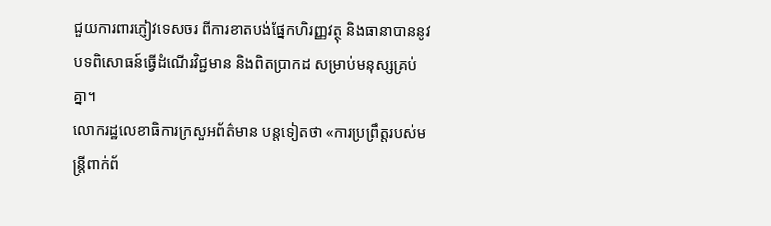ជួយការពារភ្ញៀវទេសចរ ពីការខាតបង់ផ្នែកហិរញ្ញវត្ថុ និងធានាបាននូវបទពិសោធន៍ធ្វើដំណើរវិជ្ជមាន និងពិតប្រាកដ សម្រាប់មនុស្សគ្រប់គ្នា។
លោករដ្ឋលេខាធិការក្រសួអព័ត៌មាន បន្តទៀតថា «ការប្រព្រឹត្តរបស់មន្រ្តីពាក់ព័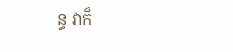ន្ធ វាក៏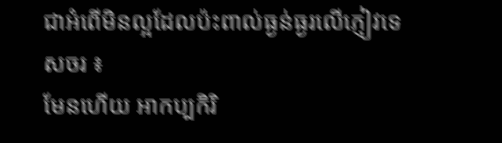ជាអំពើមិនល្អដែលប៉ះពាល់ធ្ងន់ធ្ងរលើភ្ញៀវទេសចរ ៖
មែនហើយ អាកប្បកិរិ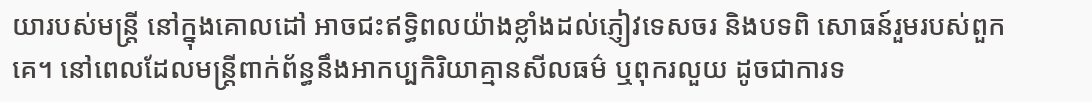យារបស់មន្ត្រី នៅក្នុងគោលដៅ អាចជះឥទ្ធិពលយ៉ាងខ្លាំងដល់ភ្ញៀវទេសចរ និងបទពិ សោធន៍រួមរបស់ពួកគេ។ នៅពេលដែលមន្ត្រីពាក់ព័ន្ធនឹងអាកប្បកិរិយាគ្មានសីលធម៌ ឬពុករលួយ ដូចជាការទ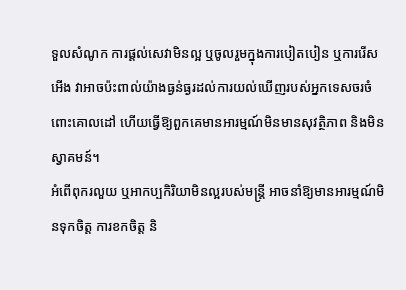ទួលសំណូក ការផ្តល់សេវាមិនល្អ ឬចូលរួមក្នុងការបៀតបៀន ឬការរើសអើង វាអាចប៉ះពាល់យ៉ាងធ្ងន់ធ្ងរដល់ការយល់ឃើញរបស់អ្នកទេសចរចំពោះគោលដៅ ហើយធ្វើឱ្យពួកគេមានអារម្មណ៍មិនមានសុវត្ថិភាព និងមិនស្វាគមន៍។
អំពើពុករលួយ ឬអាកប្បកិរិយាមិនល្អរបស់មន្ត្រី អាចនាំឱ្យមានអារម្មណ៍មិនទុកចិត្ត ការខកចិត្ត និ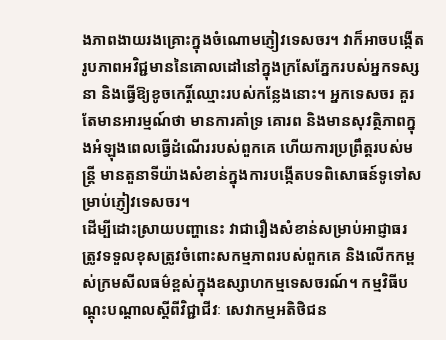ងភាពងាយរងគ្រោះក្នុងចំណោមភ្ញៀវទេសចរ។ វាក៏អាចបង្កើតរូបភាពអវិជ្ជមាននៃគោលដៅនៅក្នុងក្រសែភ្នែករបស់អ្នកទស្សនា និងធ្វើឱ្យខូចកេរ្តិ៍ឈ្មោះរបស់កន្លែងនោះ។ អ្នកទេសចរ គួរតែមានអារម្មណ៍ថា មានការគាំទ្រ គោរព និងមានសុវត្ថិភាពក្នុងអំឡុងពេលធ្វើដំណើររបស់ពួកគេ ហើយការប្រព្រឹត្តរបស់មន្ត្រី មានតួនាទីយ៉ាងសំខាន់ក្នុងការបង្កើតបទពិសោធន៍ទូទៅសម្រាប់ភ្ញៀវទេសចរ។
ដើម្បីដោះស្រាយបញ្ហានេះ វាជារឿងសំខាន់សម្រាប់អាជ្ញាធរ ត្រូវទទួលខុសត្រូវចំពោះសកម្មភាពរបស់ពួកគេ និងលើកកម្ពស់ក្រមសីលធម៌ខ្ពស់ក្នុងឧស្សាហកម្មទេសចរណ៍។ កម្មវិធីបណ្តុះបណ្តាលស្តីពីវិជ្ជាជីវៈ សេវាកម្មអតិថិជន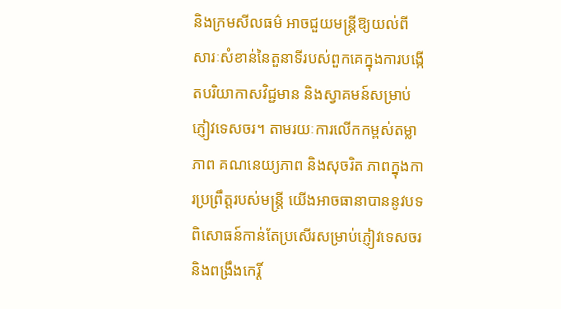និងក្រមសីលធម៌ អាចជួយមន្ត្រីឱ្យយល់ពីសារៈសំខាន់នៃតួនាទីរបស់ពួកគេក្នុងការបង្កើតបរិយាកាសវិជ្ជមាន និងស្វាគមន៍សម្រាប់ភ្ញៀវទេសចរ។ តាមរយៈការលើកកម្ពស់តម្លាភាព គណនេយ្យភាព និងសុចរិត ភាពក្នុងការប្រព្រឹត្តរបស់មន្ត្រី យើងអាចធានាបាននូវបទពិសោធន៍កាន់តែប្រសើរសម្រាប់ភ្ញៀវទេសចរ និងពង្រឹងកេរ្តិ៍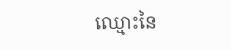ឈ្មោះនៃ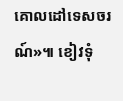គោលដៅទេសចរណ៍»៕ ខៀវទុំ